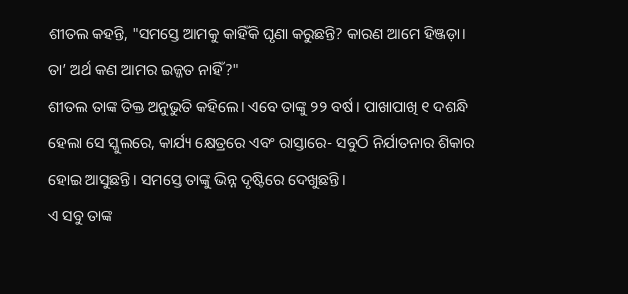ଶୀତଲ କହନ୍ତି, "ସମସ୍ତେ ଆମକୁ କାହିଁକି ଘୃଣା କରୁଛନ୍ତି? କାରଣ ଆମେ ହିଞ୍ଜଡ଼ା। ତା’ ଅର୍ଥ କଣ ଆମର ଇଜ୍ଜତ ନାହିଁ?"
ଶୀତଲ ତାଙ୍କ ତିକ୍ତ ଅନୁଭୁତି କହିଲେ। ଏବେ ତାଙ୍କୁ ୨୨ ବର୍ଷ। ପାଖାପାଖି ୧ ଦଶନ୍ଧି ହେଲା ସେ ସ୍କୁଲରେ, କାର୍ଯ୍ୟ କ୍ଷେତ୍ରରେ ଏବଂ ରାସ୍ତାରେ- ସବୁଠି ନିର୍ଯାତନାର ଶିକାର ହୋଇ ଆସୁଛନ୍ତି। ସମସ୍ତେ ତାଙ୍କୁ ଭିନ୍ନ ଦୃଷ୍ଟିରେ ଦେଖୁଛନ୍ତି।
ଏ ସବୁ ତାଙ୍କ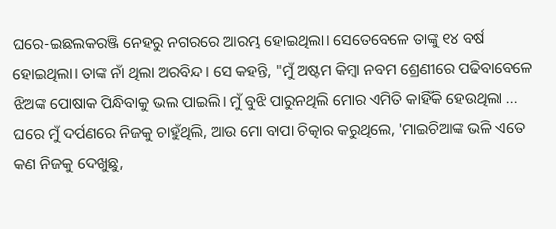ଘରେ-ଇଛଲକରଞ୍ଜି ନେହରୁ ନଗରରେ ଆରମ୍ଭ ହୋଇଥିଲା। ସେତେବେଳେ ତାଙ୍କୁ ୧୪ ବର୍ଷ ହୋଇଥିଲା। ତାଙ୍କ ନାଁ ଥିଲା ଅରବିନ୍ଦ। ସେ କହନ୍ତି, "ମୁଁ ଅଷ୍ଟମ କିମ୍ବା ନବମ ଶ୍ରେଣୀରେ ପଢିବାବେଳେ ଝିଅଙ୍କ ପୋଷାକ ପିନ୍ଧିବାକୁ ଭଲ ପାଇଲି। ମୁଁ ବୁଝି ପାରୁନଥିଲି ମୋର ଏମିତି କାହିଁକି ହେଉଥିଲା ... ଘରେ ମୁଁ ଦର୍ପଣରେ ନିଜକୁ ଚାହୁଁଥିଲି, ଆଉ ମୋ ବାପା ଚିତ୍କାର କରୁଥିଲେ, 'ମାଇଚିଆଙ୍କ ଭଳି ଏତେ କଣ ନିଜକୁ ଦେଖୁଛୁ,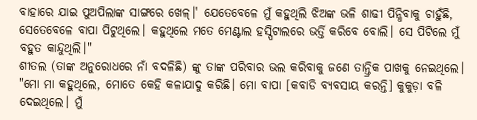ବାହାରେ ଯାଇ ପୁଅପିଲାଙ୍କ ସାଙ୍ଗରେ ଖେଳ୍।' ଯେତେବେଳେ ମୁଁ କହୁଥିଲି ଝିଅଙ୍କ ଭଳି ଶାଢୀ ପିନ୍ଧିବାକୁ ଚାହୁଁଛି, ସେତେବେଳେ ବାପା ପିଟୁଥିଲେ। କହୁଥିଲେ ମତେ ମେଣ୍ଟାଲ ହସ୍ପିଟାଲରେ ଭର୍ତ୍ତି କରିବେ ବୋଲି। ସେ ପିଟିଲେ ମୁଁ ବହୁତ କାନ୍ଦୁଥିଲି।"
ଶୀତଲ (ତାଙ୍କ ଅନୁରୋଧରେ ନାଁ ବଦଳିଛି) ଙ୍କୁ ତାଙ୍କ ପରିବାର ଭଲ କରିବାକୁ ଜଣେ ତାନ୍ତ୍ରିକ ପାଖକୁ ନେଇଥିଲେ। "ମୋ ମା କହୁଥିଲେ, ମୋତେ କେହି କଳାଯାଦୁ କରିଛି। ମୋ ବାପା [କବାଡି ବ୍ୟବସାୟ କରନ୍ତି] କୁକୁଡ଼ା ବଳି ଦେଇଥିଲେ। ମୁଁ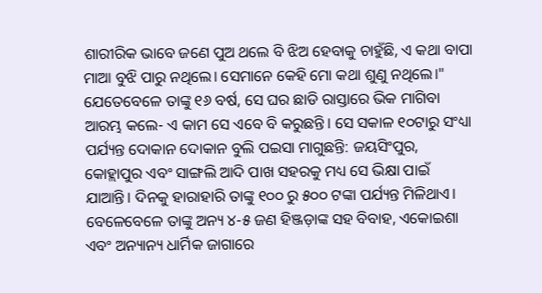ଶାରୀରିକ ଭାବେ ଜଣେ ପୁଅ ଥଲେ ବି ଝିଅ ହେବାକୁ ଚାହୁଁଛି, ଏ କଥା ବାପା ମାଆ ବୁଝି ପାରୁ ନଥିଲେ। ସେମାନେ କେହି ମୋ କଥା ଶୁଣୁ ନଥିଲେ।"
ଯେତେବେଳେ ତାଙ୍କୁ ୧୬ ବର୍ଷ, ସେ ଘର ଛାଡି ରାସ୍ତାରେ ଭିକ ମାଗିବା ଆରମ୍ଭ କଲେ- ଏ କାମ ସେ ଏବେ ବି କରୁଛନ୍ତି। ସେ ସକାଳ ୧୦ଟାରୁ ସଂଧ୍ୟା ପର୍ଯ୍ୟନ୍ତ ଦୋକାନ ଦୋକାନ ବୁଲି ପଇସା ମାଗୁଛନ୍ତି: ଜୟସିଂପୁର, କୋହ୍ଲାପୁର ଏବଂ ସାଙ୍ଗଲି ଆଦି ପାଖ ସହରକୁ ମଧ୍ୟ ସେ ଭିକ୍ଷା ପାଇଁ ଯାଆନ୍ତି। ଦିନକୁ ହାରାହାରି ତାଙ୍କୁ ୧୦୦ ରୁ ୫୦୦ ଟଙ୍କା ପର୍ଯ୍ୟନ୍ତ ମିଳିଥାଏ। ବେଳେବେଳେ ତାଙ୍କୁ ଅନ୍ୟ ୪-୫ ଜଣ ହିଞ୍ଜଡ଼ାଙ୍କ ସହ ବିବାହ, ଏକୋଇଶା ଏବଂ ଅନ୍ୟାନ୍ୟ ଧାର୍ମିକ ଜାଗାରେ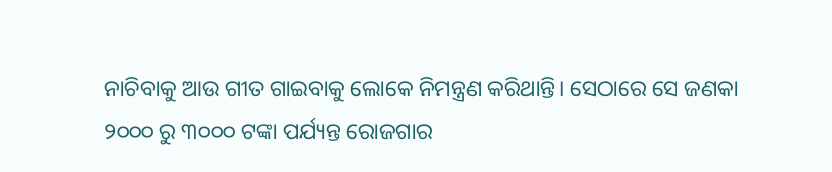ନାଚିବାକୁ ଆଉ ଗୀତ ଗାଇବାକୁ ଲୋକେ ନିମନ୍ତ୍ରଣ କରିଥାନ୍ତି। ସେଠାରେ ସେ ଜଣକା ୨୦୦୦ ରୁ ୩୦୦୦ ଟଙ୍କା ପର୍ଯ୍ୟନ୍ତ ରୋଜଗାର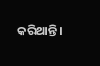କରିଥାନ୍ତି।